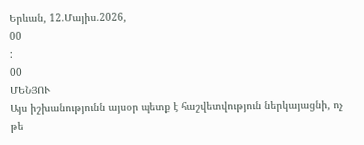Երևան, 12.Մայիս.2026,
00
:
00
ՄԵՆՅՈՒ
Այս իշխանությունն այսօր պետք է հաշվետվություն ներկայացնի, ոչ թե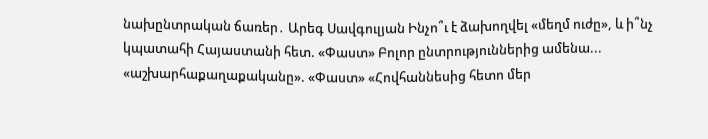նախընտրական ճառեր․ Արեգ Սավգուլյան Ինչո՞ւ է ձախողվել «մեղմ ուժը», և ի՞նչ կպատահի Հայաստանի հետ. «Փաստ» Բոլոր ընտրություններից ամենա... «աշխարհաքաղաքականը». «Փաստ» «Հովհաննեսից հետո մեր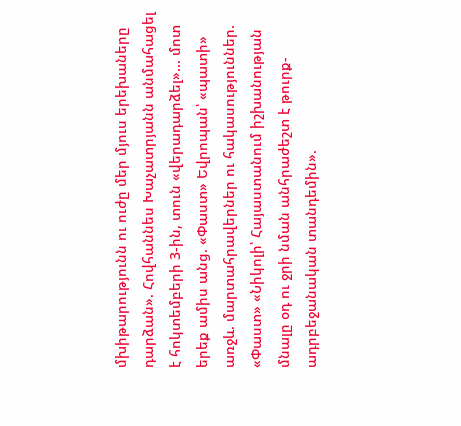մխիթարությունն ու ուժը մեր մյուս երեխաները դարձան». Հովհաննես Խաչատրյանն անմահացել է հոկտեմբերի 3-ին, տուն «վերադարձել»... մոտ երեք ամիս անց. «Փաստ» Եվրոպան՝ «պատի» առջև. մարտահրավերներ ու հակասություններ. «Փաստ» «Նիկոլի՝ Հայաստանում իշխանության մնալը օդ ու ջրի նման անհրաժեշտ է թուրք-ադրբեջանական տանդեմին».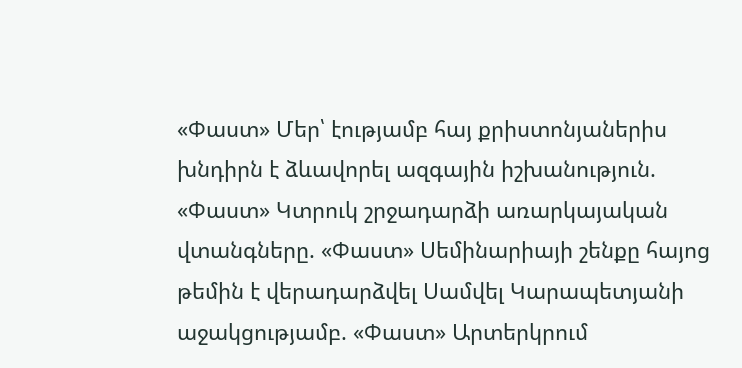«Փաստ» Մեր՝ էությամբ հայ քրիստոնյաներիս խնդիրն է ձևավորել ազգային իշխանություն. «Փաստ» Կտրուկ շրջադարձի առարկայական վտանգները. «Փաստ» Սեմինարիայի շենքը հայոց թեմին է վերադարձվել Սամվել Կարապետյանի աջակցությամբ. «Փաստ» Արտերկրում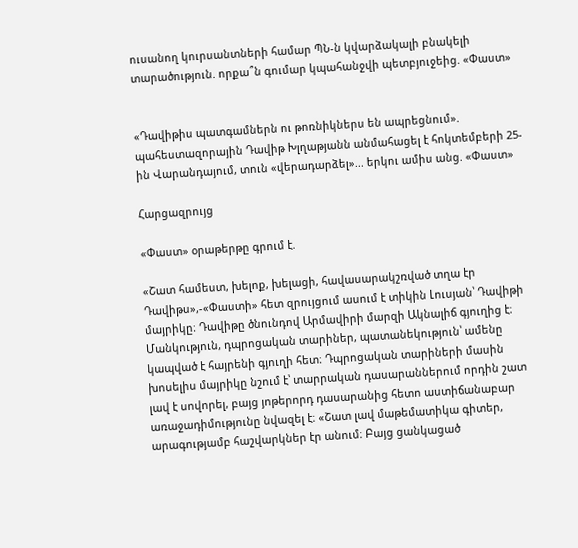ուսանող կուրսանտների համար ՊՆ-ն կվարձակալի բնակելի տարածություն. որքա՞ն գումար կպահանջվի պետբյուջեից. «Փաստ»


«Դավիթիս պատգամներն ու թոռնիկներս են ապրեցնում». պահեստազորային Դավիթ Խլղաթյանն անմահացել է հոկտեմբերի 25-ին Վարանդայում, տուն «վերադարձել»... երկու ամիս անց. «Փաստ»

Հարցազրույց

«Փաստ» օրաթերթը գրում է.

«Շատ համեստ, խելոք, խելացի, հավասարակշռված տղա էր Դավիթս»,-«Փաստի» հետ զրույցում ասում է տիկին Լուսյան՝ Դավիթի մայրիկը։ Դավիթը ծնունդով Արմավիրի մարզի Ակնալիճ գյուղից է։ Մանկություն, դպրոցական տարիներ, պատանեկություն՝ ամենը կապված է հայրենի գյուղի հետ։ Դպրոցական տարիների մասին խոսելիս մայրիկը նշում է՝ տարրական դասարաններում որդին շատ լավ է սովորել, բայց յոթերորդ դասարանից հետո աստիճանաբար առաջադիմությունը նվազել է։ «Շատ լավ մաթեմատիկա գիտեր, արագությամբ հաշվարկներ էր անում։ Բայց ցանկացած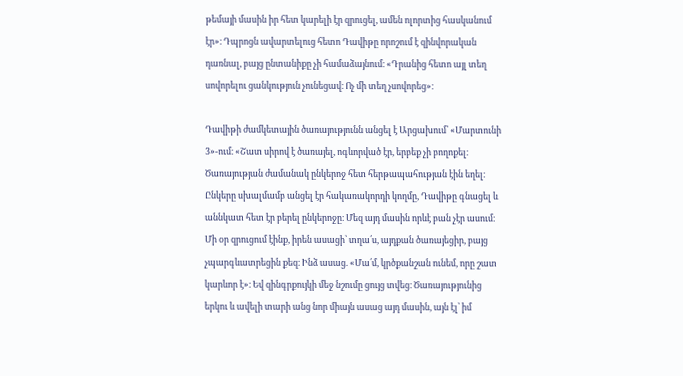թեմայի մասին իր հետ կարելի էր զրուցել, ամեն ոլորտից հասկանում էր»։ Դպրոցն ավարտելուց հետո Դավիթը որոշում է զինվորական դառնալ, բայց ընտանիքը չի համաձայնում։ «Դրանից հետո այլ տեղ սովորելու ցանկություն չունեցավ։ Ոչ մի տեղ չսովորեց»։

Դավիթի ժամկետային ծառայությունն անցել է Արցախում՝ «Մարտունի 3»-ում։ «Շատ սիրով է ծառայել, ոգևորված էր, երբեք չի բողոքել։ Ծառայության ժամանակ ընկերոջ հետ հերթապահության էին եղել։ Ընկերը սխալմամբ անցել էր հակառակորդի կողմը, Դավիթը գնացել և աննկատ հետ էր բերել ընկերոջը։ Մեզ այդ մասին որևէ բան չէր ասում։ Մի օր զրուցում էինք, իրեն ասացի՝ տղա՛ս, այդքան ծառայեցիր, բայց չպարգևատրեցին քեզ։ Ինձ ասաց. «Մա՛մ, կրծքանշան ունեմ, որը շատ կարևոր է»։ Եվ զինգրքույկի մեջ նշումը ցույց տվեց։ Ծառայությունից երկու և ավելի տարի անց նոր միայն ասաց այդ մասին, այն էլ՝ իմ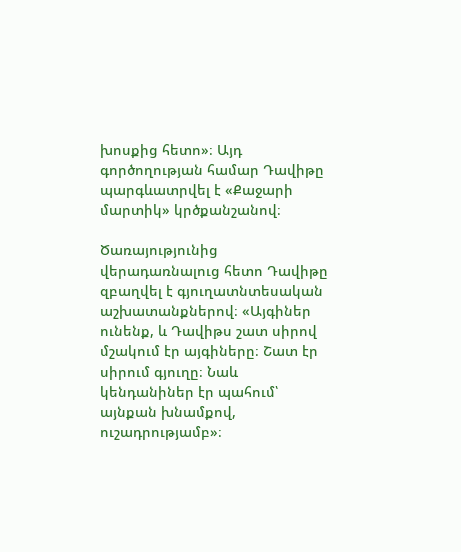խոսքից հետո»։ Այդ գործողության համար Դավիթը պարգևատրվել է «Քաջարի մարտիկ» կրծքանշանով։

Ծառայությունից վերադառնալուց հետո Դավիթը զբաղվել է գյուղատնտեսական աշխատանքներով։ «Այգիներ ունենք, և Դավիթս շատ սիրով մշակում էր այգիները։ Շատ էր սիրում գյուղը։ Նաև կենդանիներ էր պահում՝ այնքան խնամքով, ուշադրությամբ»։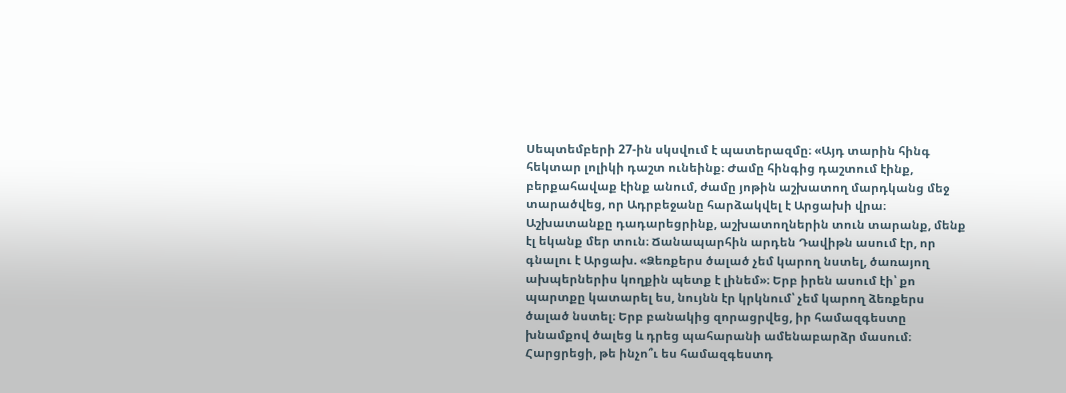Սեպտեմբերի 27-ին սկսվում է պատերազմը։ «Այդ տարին հինգ հեկտար լոլիկի դաշտ ունեինք։ Ժամը հինգից դաշտում էինք, բերքահավաք էինք անում, ժամը յոթին աշխատող մարդկանց մեջ տարածվեց, որ Ադրբեջանը հարձակվել է Արցախի վրա։ Աշխատանքը դադարեցրինք, աշխատողներին տուն տարանք, մենք էլ եկանք մեր տուն։ Ճանապարհին արդեն Դավիթն ասում էր, որ գնալու է Արցախ. «Ձեռքերս ծալած չեմ կարող նստել, ծառայող ախպերներիս կողքին պետք է լինեմ»։ Երբ իրեն ասում էի՝ քո պարտքը կատարել ես, նույնն էր կրկնում՝ չեմ կարող ձեռքերս ծալած նստել։ Երբ բանակից զորացրվեց, իր համազգեստը խնամքով ծալեց և դրեց պահարանի ամենաբարձր մասում։ Հարցրեցի, թե ինչո՞ւ ես համազգեստդ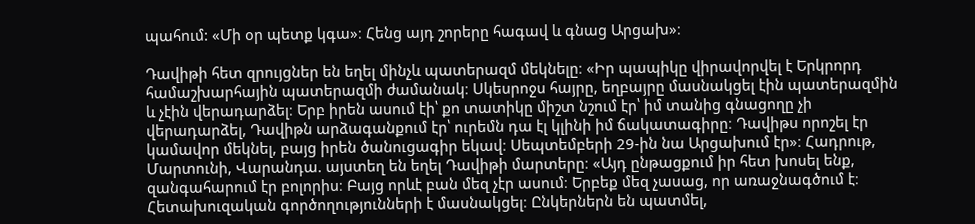պահում: «Մի օր պետք կգա»։ Հենց այդ շորերը հագավ և գնաց Արցախ»։

Դավիթի հետ զրույցներ են եղել մինչև պատերազմ մեկնելը։ «Իր պապիկը վիրավորվել է Երկրորդ համաշխարհային պատերազմի ժամանակ։ Սկեսրոջս հայրը, եղբայրը մասնակցել էին պատերազմին և չէին վերադարձել։ Երբ իրեն ասում էի՝ քո տատիկը միշտ նշում էր՝ իմ տանից գնացողը չի վերադարձել, Դավիթն արձագանքում էր՝ ուրեմն դա էլ կլինի իմ ճակատագիրը։ Դավիթս որոշել էր կամավոր մեկնել, բայց իրեն ծանուցագիր եկավ։ Սեպտեմբերի 29-ին նա Արցախում էր»։ Հադրութ, Մարտունի, Վարանդա. այստեղ են եղել Դավիթի մարտերը։ «Այդ ընթացքում իր հետ խոսել ենք, զանգահարում էր բոլորիս։ Բայց որևէ բան մեզ չէր ասում։ Երբեք մեզ չասաց, որ առաջնագծում է։ Հետախուզական գործողությունների է մասնակցել։ Ընկերներն են պատմել,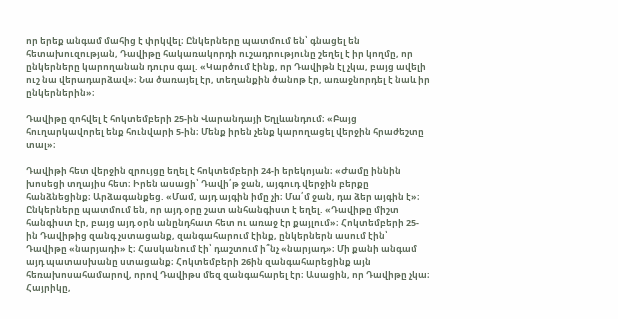որ երեք անգամ մահից է փրկվել։ Ընկերները պատմում են՝ գնացել են հետախուզության, Դավիթը հակառակորդի ուշադրությունը շեղել է իր կողմը, որ ընկերները կարողանան դուրս գալ. «Կարծում էինք, որ Դավիթն էլ չկա, բայց ավելի ուշ նա վերադարձավ»։ Նա ծառայել էր, տեղանքին ծանոթ էր, առաջնորդել է նաև իր ընկերներին»։

Դավիթը զոհվել է հոկտեմբերի 25-ին Վարանդայի Եղլևանդում։ «Բայց հուղարկավորել ենք հունվարի 5-ին։ Մենք իրեն չենք կարողացել վերջին հրաժեշտը տալ»։

Դավիթի հետ վերջին զրույցը եղել է հոկտեմբերի 24-ի երեկոյան։ «Ժամը իննին խոսեցի տղայիս հետ։ Իրեն ասացի՝ Դավի՛թ ջան, այգուդ վերջին բերքը հանձնեցինք։ Արձագանքեց. «Մամ, այդ այգին իմը չի։ Մա՛մ ջան, դա ձեր այգին է»։ Ընկերները պատմում են, որ այդ օրը շատ անհանգիստ է եղել. «Դավիթը միշտ հանգիստ էր, բայց այդ օրն անընդհատ հետ ու առաջ էր քայլում»։ Հոկտեմբերի 25-ին Դավիթից զանգ չստացանք, զանգահարում էինք, ընկերներն ասում էին՝ Դավիթը «նարյադի» է։ Հասկանում էի՝ դաշտում ի՞նչ «նարյադ»։ Մի քանի անգամ այդ պատասխանը ստացանք։ Հոկտեմբերի 26ին զանգահարեցինք այն հեռախոսահամարով, որով Դավիթս մեզ զանգահարել էր։ Ասացին, որ Դավիթը չկա։ Հայրիկը,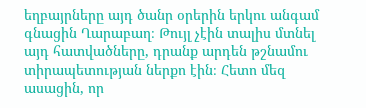եղբայրները այդ ծանր օրերին երկու անգամ գնացին Ղարաբաղ։ Թույլ չէին տալիս մտնել այդ հատվածները, դրանք արդեն թշնամու տիրապետության ներքո էին։ Հետո մեզ ասացին, որ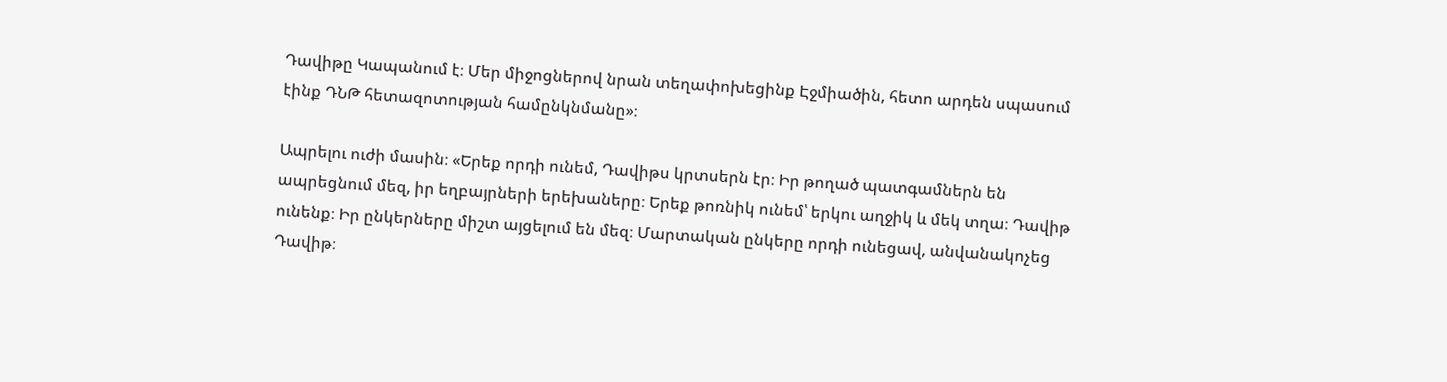Դավիթը Կապանում է։ Մեր միջոցներով նրան տեղափոխեցինք Էջմիածին, հետո արդեն սպասում էինք ԴՆԹ հետազոտության համընկնմանը»։

Ապրելու ուժի մասին։ «Երեք որդի ունեմ, Դավիթս կրտսերն էր։ Իր թողած պատգամներն են ապրեցնում մեզ, իր եղբայրների երեխաները։ Երեք թոռնիկ ունեմ՝ երկու աղջիկ և մեկ տղա։ Դավիթ ունենք։ Իր ընկերները միշտ այցելում են մեզ։ Մարտական ընկերը որդի ունեցավ, անվանակոչեց Դավիթ։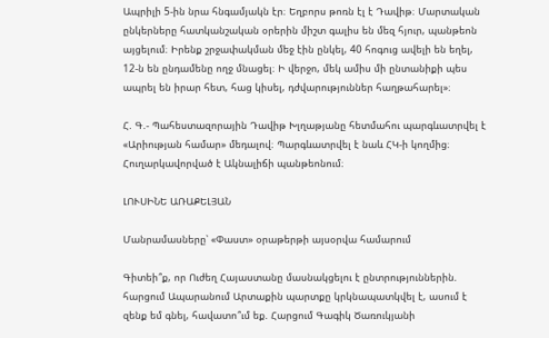Ապրիլի 5-ին նրա հնգամյակն էր։ Եղբորս թոռն էլ է Դավիթ։ Մարտական ընկերները հատկանշական օրերին միշտ գալիս են մեզ հյուր, պանթեոն այցելում։ Իրենք շրջափակման մեջ էին ընկել, 40 հոգուց ավելի են եղել, 12-ն են ընդամենը ողջ մնացել։ Ի վերջո, մեկ ամիս մի ընտանիքի պես ապրել են իրար հետ, հաց կիսել, դժվարություններ հաղթահարել»։

Հ. Գ.- Պահեստազորային Դավիթ Խլղաթյանը հետմահու պարգևատրվել է «Արիության համար» մեդալով։ Պարգևատրվել է նաև ՀԿ-ի կողմից։ Հուղարկավորված է Ակնալիճի պանթեոնում։

ԼՈՒՍԻՆԵ ԱՌԱՔԵԼՅԱՆ

Մանրամասները՝ «Փաստ» օրաթերթի այսօրվա համարում

Գիտեի՞ք, որ Ուժեղ Հայաստանը մասնակցելու է ընտրություններին. հարցում Ապարանում Արտաքին պարտքը կրկնապատկվել է, ասում է զենք եմ գնել, հավատո՞ւմ եք. Հարցում Գագիկ Ծառուկյանի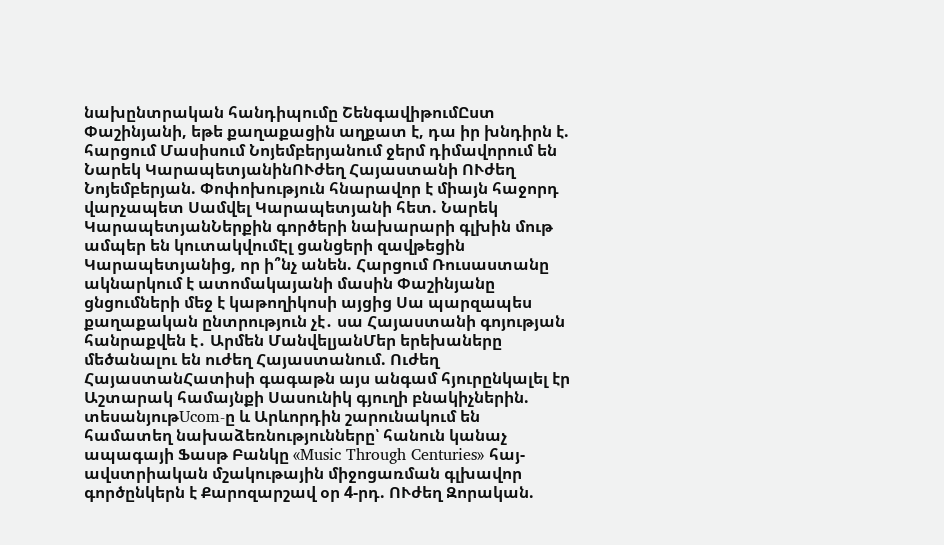նախընտրական հանդիպումը ՇենգավիթումԸստ Փաշինյանի, եթե քաղաքացին աղքատ է, դա իր խնդիրն է. հարցում Մասիսում Նոյեմբերյանում ջերմ դիմավորում են Նարեկ ԿարապետյանինՈՒժեղ Հայաստանի ՈՒժեղ Նոյեմբերյան. Փոփոխություն հնարավոր է միայն հաջորդ վարչապետ Սամվել Կարապետյանի հետ. Նարեկ ԿարապետյանՆերքին գործերի նախարարի գլխին մութ ամպեր են կուտակվումԷլ ցանցերի զավթեցին Կարապետյանից, որ ի՞նչ անեն. Հարցում Ռուսաստանը ակնարկում է ատոմակայանի մասին Փաշինյանը ցնցումների մեջ է կաթողիկոսի այցից Սա պարզապես քաղաքական ընտրություն չէ․ սա Հայաստանի գոյության հանրաքվեն է․ Արմեն ՄանվելյանՄեր երեխաները մեծանալու են ուժեղ Հայաստանում. Ուժեղ ՀայաստանՀատիսի գագաթն այս անգամ հյուրընկալել էր Աշտարակ համայնքի Սասունիկ գյուղի բնակիչներին. տեսանյութUcom-ը և Արևորդին շարունակում են համատեղ նախաձեռնությունները՝ հանուն կանաչ ապագայի Ֆասթ Բանկը «Music Through Centuries» հայ-ավստրիական մշակութային միջոցառման գլխավոր գործընկերն է Քարոզարշավ օր 4-րդ. ՈՒժեղ Զորական.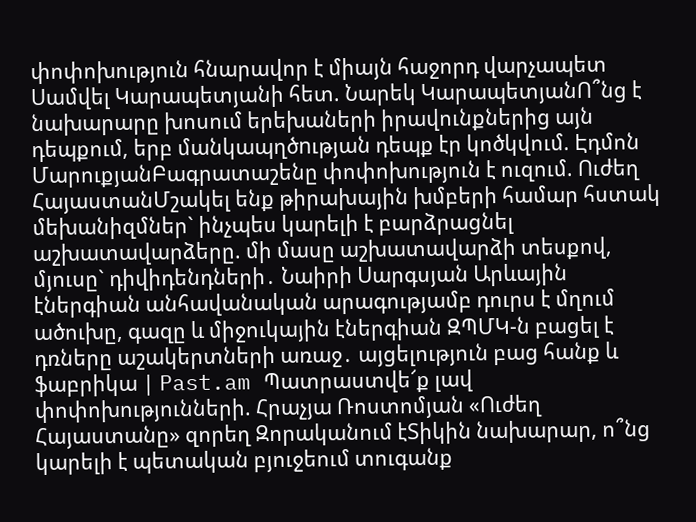փոփոխություն հնարավոր է միայն հաջորդ վարչապետ Սամվել Կարապետյանի հետ. Նարեկ ԿարապետյանՈ՞նց է նախարարը խոսում երեխաների իրավունքներից այն դեպքում, երբ մանկապղծnւթյան դեպք էր կոծկվում. Էդմոն ՄարուքյանԲագրատաշենը փոփոխություն է ուզում. Ուժեղ ՀայաստանՄշակել ենք թիրախային խմբերի համար հստակ մեխանիզմներ` ինչպես կարելի է բարձրացնել աշխատավարձերը. մի մասը աշխատավարձի տեսքով, մյուսը` դիվիդենդների․ Նաիրի Սարգսյան Արևային էներգիան անհավանական արագությամբ դուրս է մղում ածուխը, գազը և միջուկային էներգիան ԶՊՄԿ-ն բացել է դռները աշակերտների առաջ․ այցելություն բաց հանք և ֆաբրիկա | Past.am Պատրաստվե՜ք լավ փոփոխությունների. Հրաչյա Ռոստոմյան «Ուժեղ Հայաստանը» զորեղ Զորականում էՏիկին նախարար, ո՞նց կարելի է պետական բյուջեում տուգանք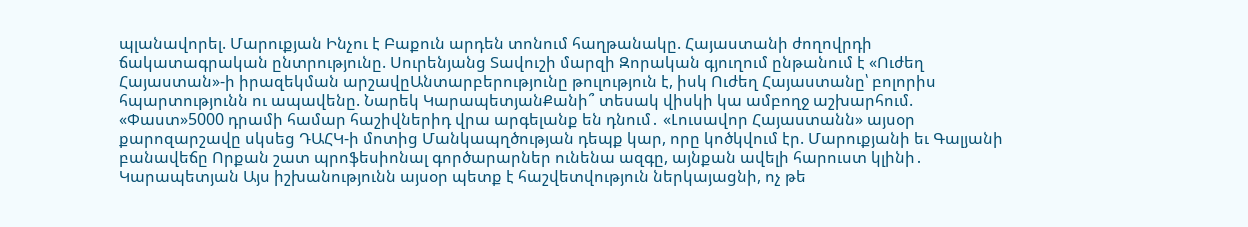պլանավորել. Մարուքյան Ինչու է Բաքուն արդեն տոնում հաղթանակը. Հայաստանի ժողովրդի ճակատագրական ընտրությունը. Սուրենյանց Տավուշի մարզի Զորական գյուղում ընթանում է «Ուժեղ Հայաստան»-ի իրազեկման արշավըԱնտարբերությունը թուլություն է, իսկ Ուժեղ Հայաստանը՝ բոլորիս հպարտությունն ու ապավենը. Նարեկ ԿարապետյանՔանի՞ տեսակ վիսկի կա ամբողջ աշխարհում. «Փաստ»5000 դրամի համար հաշիվներիդ վրա արգելանք են դնում․ «Լուսավոր Հայաստանն» այսօր քարոզարշավը սկսեց ԴԱՀԿ-ի մոտից Մանկապղծության դեպք կար, որը կոծկվում էր. Մարուքյանի եւ Գալյանի բանավեճը Որքան շատ պրոֆեսիոնալ գործարարներ ունենա ազգը, այնքան ավելի հարուստ կլինի․ Կարապետյան Այս իշխանությունն այսօր պետք է հաշվետվություն ներկայացնի, ոչ թե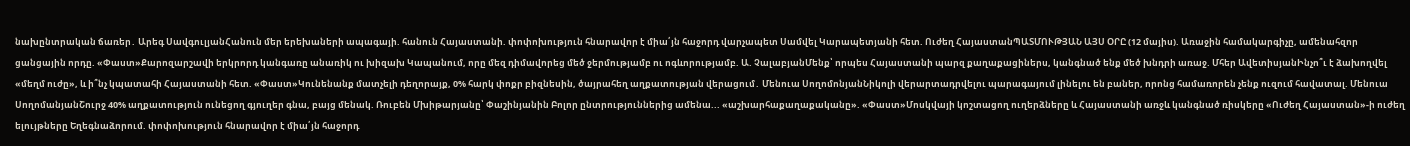նախընտրական ճառեր․ Արեգ ՍավգուլյանՀանուն մեր երեխաների ապագայի. հանուն Հայաստանի. փոփոխություն հնարավոր է միա՛յն հաջորդ վարչապետ Սամվել Կարապետյանի հետ. Ուժեղ ՀայաստանՊԱՏՄՈՒԹՅԱՆ ԱՅՍ ՕՐԸ (12 մայիս). Առաջին համակարգիչը, ամենահզոր ցանցային որդը. «Փաստ»Քարոզարշավի երկրորդ կանգառը անառիկ ու խիզախ Կապանում, որը մեզ դիմավորեց մեծ ջերմությամբ ու ոգևորությամբ. Ա. ՉալաբյանՄենք՝ որպես Հայաստանի պարզ քաղաքացիներս, կանգնած ենք մեծ խնդրի առաջ. Մհեր ԱվետիսյանԻնչո՞ւ է ձախողվել «մեղմ ուժը», և ի՞նչ կպատահի Հայաստանի հետ. «Փաստ»Կունենանք մատչելի դեղորայք, 0% հարկ փոքր բիզնեսին, ծայրահեղ աղքատության վերացում․ Մենուա ՍողոմոնյանՆիկոլի վերարտադրվելու պարագայում լինելու են բաներ, որոնց համառորեն չենք ուզում հավատալ. Մենուա ՍողոմանյանՇուրջ 40% աղքատություն ունեցող գյուղեր գնա, բայց մենակ. Ռուբեն Մխիթարյանը՝ Փաշինյանին Բոլոր ընտրություններից ամենա... «աշխարհաքաղաքականը». «Փաստ»Մոսկվայի կոշտացող ուղերձները և Հայաստանի առջև կանգնած ռիսկերը «Ուժեղ Հայաստան»-ի ուժեղ ելույթները Եղեգնաձորում. փոփոխություն հնարավոր է միա՛յն հաջորդ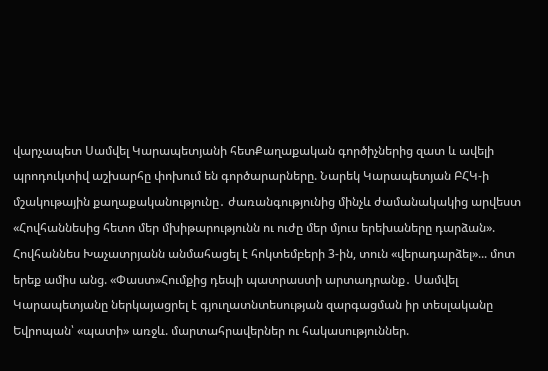վարչապետ Սամվել Կարապետյանի հետՔաղաքական գործիչներից զատ և ավելի պրոդուկտիվ աշխարհը փոխում են գործարարները. Նարեկ Կարապետյան ԲՀԿ-ի մշակութային քաղաքականությունը․ ժառանգությունից մինչև ժամանակակից արվեստ «Հովհաննեսից հետո մեր մխիթարությունն ու ուժը մեր մյուս երեխաները դարձան». Հովհաննես Խաչատրյանն անմահացել է հոկտեմբերի 3-ին, տուն «վերադարձել»... մոտ երեք ամիս անց. «Փաստ»Հումքից դեպի պատրաստի արտադրանք․ Սամվել Կարապետյանը ներկայացրել է գյուղատնտեսության զարգացման իր տեսլականը Եվրոպան՝ «պատի» առջև. մարտահրավերներ ու հակասություններ.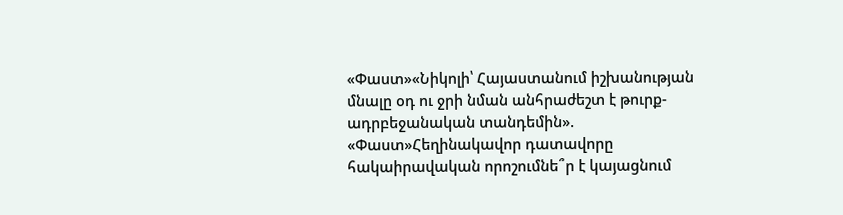«Փաստ»«Նիկոլի՝ Հայաստանում իշխանության մնալը օդ ու ջրի նման անհրաժեշտ է թուրք-ադրբեջանական տանդեմին». «Փաստ»Հեղինակավոր դատավորը հակաիրավական որոշումնե՞ր է կայացնում